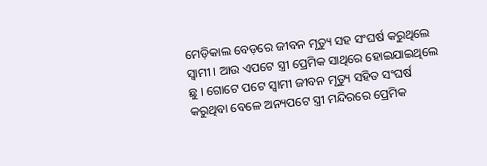ମେଡ଼ିକାଲ ବେଡ଼ରେ ଜୀବନ ମୃତ୍ୟୁ ସହ ସଂଘର୍ଷ କରୁଥିଲେ ସ୍ୱାମୀ । ଆଉ ଏପଟେ ସ୍ତ୍ରୀ ପ୍ରେମିକ ସାଥିରେ ହୋଇଯାଇଥିଲେ ଛୁ । ଗୋଟେ ପଟେ ସ୍ୱାମୀ ଜୀବନ ମୃତ୍ୟୁ ସହିତ ସଂଘର୍ଷ କରୁଥିବା ବେଳେ ଅନ୍ୟପଟେ ସ୍ତ୍ରୀ ମନ୍ଦିରରେ ପ୍ରେମିକ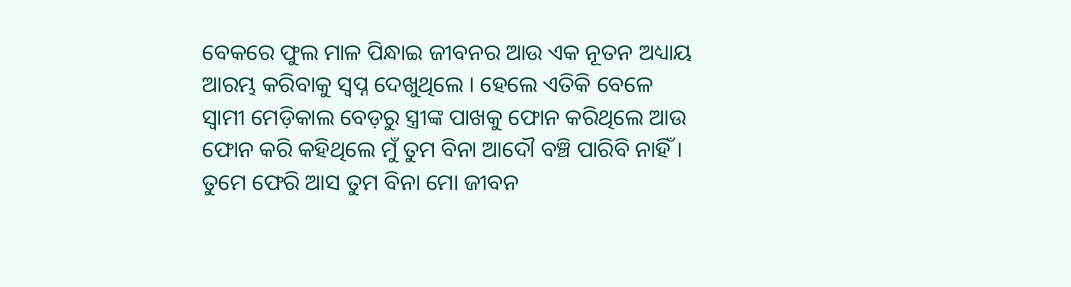ବେକରେ ଫୁଲ ମାଳ ପିନ୍ଧାଇ ଜୀବନର ଆଉ ଏକ ନୂତନ ଅଧ୍ୟାୟ ଆରମ୍ଭ କରିବାକୁ ସ୍ୱପ୍ନ ଦେଖୁଥିଲେ । ହେଲେ ଏତିକି ବେଳେ ସ୍ୱାମୀ ମେଡ଼ିକାଲ ବେଡ଼ରୁ ସ୍ତ୍ରୀଙ୍କ ପାଖକୁ ଫୋନ କରିଥିଲେ ଆଉ ଫୋନ କରି କହିଥିଲେ ମୁଁ ତୁମ ବିନା ଆଦୌ ବଞ୍ଚି ପାରିବି ନାହିଁ ।
ତୁମେ ଫେରି ଆସ ତୁମ ବିନା ମୋ ଜୀବନ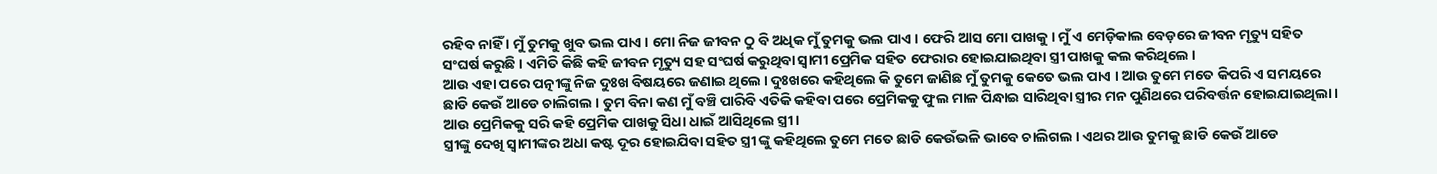ରହିବ ନାହିଁ । ମୁଁ ତୁମକୁ ଖୁବ ଭଲ ପାଏ । ମୋ ନିଜ ଜୀବନ ଠୁ ବି ଅଧିକ ମୁଁ ତୁମକୁ ଭଲ ପାଏ । ଫେରି ଆସ ମୋ ପାଖକୁ । ମୁଁ ଏ ମେଡ଼ିକାଲ ବେଡ଼ରେ ଜୀବନ ମୃତ୍ୟୁ ସହିତ ସଂଘର୍ଷ କରୁଛି । ଏମିତି କିଛି କହି ଜୀବନ ମୃତ୍ୟୁ ସହ ସଂଘର୍ଷ କରୁଥିବା ସ୍ୱାମୀ ପ୍ରେମିକ ସହିତ ଫେରାର ହୋଇଯାଇଥିବା ସ୍ତ୍ରୀ ପାଖକୁ କଲ କରିଥିଲେ ।
ଆଉ ଏହା ପରେ ପତ୍ନୀଙ୍କୁ ନିଜ ଦୁଃଖ ବିଷୟରେ ଜଣାଇ ଥିଲେ । ଦୁଃଖରେ କହିଥିଲେ କି ତୁମେ ଜାଣିଛ ମୁଁ ତୁମକୁ କେତେ ଭଲ ପାଏ । ଆଉ ତୁମେ ମତେ କିପରି ଏ ସମୟରେ ଛାଡି କେଉଁ ଆଡେ ଚାଲିଗଲ । ତୁମ ବିନା କଣ ମୁଁ ବଞ୍ଚି ପାରିବି ଏତିକି କହିବା ପରେ ପ୍ରେମିକକୁ ଫୁଲ ମାଳ ପିନ୍ଧାଇ ସାରିଥିବା ସ୍ତ୍ରୀର ମନ ପୁଣିଥରେ ପରିବର୍ତ୍ତନ ହୋଇଯାଇଥିଲା । ଆଉ ପ୍ରେମିକକୁ ସରି କହି ପ୍ରେମିକ ପାଖକୁ ସିଧା ଧାଇଁ ଆସିଥିଲେ ସ୍ତ୍ରୀ ।
ସ୍ତ୍ରୀଙ୍କୁ ଦେଖି ସ୍ୱାମୀଙ୍କର ଅଧା କଷ୍ଟ ଦୂର ହୋଇଯିବା ସହିତ ସ୍ତ୍ରୀ ଙ୍କୁ କହିଥିଲେ ତୁମେ ମତେ ଛାଡି କେଉଁଭଳି ଭାବେ ଚାଲିଗଲ । ଏଥର ଆଉ ତୁମକୁ ଛାଡି କେଉଁ ଆଡେ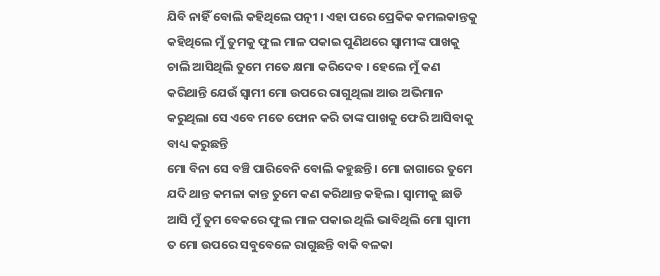ଯିବି ନାହିଁ ବୋଲି କହିଥିଲେ ପତ୍ନୀ । ଏହା ପରେ ପ୍ରେକିକ କମଲକାନ୍ତକୁ କହିଥିଲେ ମୁଁ ତୁମକୁ ଫୁଲ ମାଳ ପକାଇ ପୁଣିଥରେ ସ୍ୱାମୀଙ୍କ ପାଖକୁ ଚାଲି ଆସିଥିଲି ତୁମେ ମତେ କ୍ଷମା କରିଦେବ । ହେଲେ ମୁଁ କଣ କରିଥାନ୍ତି ଯେଉଁ ସ୍ୱାମୀ ମୋ ଉପରେ ରାଗୁଥିଲା ଆଉ ଅଭିମାନ କରୁଥିଲା ସେ ଏବେ ମତେ ଫୋନ କରି ତାଙ୍କ ପାଖକୁ ଫେରି ଆସିବାକୁ ବାଧ୍ୟ କରୁଛନ୍ତି
ମୋ ବିନା ସେ ବଞ୍ଚି ପାରିବେନି ବୋଲି କହୁଛନ୍ତି । ମୋ ଜାଗାରେ ତୁମେ ଯଦି ଥାନ୍ତ କମଳା କାନ୍ତ ତୁମେ କଣ କରିଥାନ୍ତ କହିଲ । ସ୍ୱାମୀକୁ ଛାଡି ଆସି ମୁଁ ତୁମ ବେକରେ ଫୁଲ ମାଳ ପକାଇ ଥିଲି ଭାବିଥିଲି ମୋ ସ୍ୱାମୀ ତ ମୋ ଉପରେ ସବୁବେଳେ ରାଗୁଛନ୍ତି ବାକି ବଳକା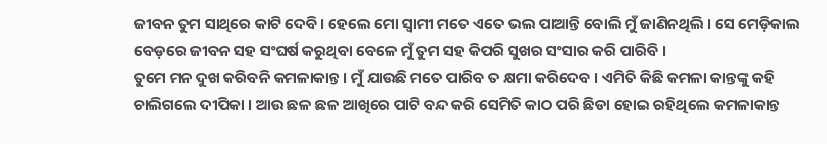ଜୀବନ ତୁମ ସାଥିରେ କାଟି ଦେବି । ହେଲେ ମୋ ସ୍ୱାମୀ ମତେ ଏତେ ଭଲ ପାଆନ୍ତି ବୋଲି ମୁଁ ଜାଣିନଥିଲି । ସେ ମେଡ଼ିକାଲ ବେଡ଼ରେ ଜୀବନ ସହ ସଂଘର୍ଷ କରୁଥିବା ବେଳେ ମୁଁ ତୁମ ସହ କିପରି ସୁଖର ସଂସାର କରି ପାରିବି ।
ତୁମେ ମନ ଦୁଖ କରିବନି କମଳାକାନ୍ତ । ମୁଁ ଯାଉଛି ମତେ ପାରିବ ତ କ୍ଷମା କରିଦେବ । ଏମିତି କିଛି କମଳା କାନ୍ତଙ୍କୁ କହି ଚାଲିଗଲେ ଦୀପିକା । ଆଉ ଛଳ ଛଳ ଆଖିରେ ପାଟି ବନ୍ଦ କରି ସେମିତି କାଠ ପରି ଛିଡା ହୋଇ ରହିଥିଲେ କମଳାକାନ୍ତ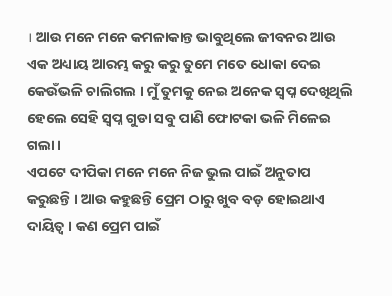। ଆଉ ମନେ ମନେ କମଳାକାନ୍ତ ଭାବୁଥିଲେ ଜୀବନର ଆଉ ଏକ ଅଧ୍ୟାୟ ଆରମ୍ଭ କରୁ କରୁ ତୁମେ ମତେ ଧୋକା ଦେଇ କେଉଁଭଳି ଚାଲିଗଲ । ମୁଁ ତୁମକୁ ନେଇ ଅନେକ ସ୍ୱପ୍ନ ଦେଖିଥିଲି ହେଲେ ସେହି ସ୍ୱପ୍ନ ଗୁଡା ସବୁ ପାଣି ଫୋଟକା ଭଳି ମିଳେଇ ଗଲା ।
ଏପଟେ ଦୀପିକା ମନେ ମନେ ନିଜ ଭୁଲ ପାଇଁ ଅନୁତାପ କରୁଛନ୍ତି । ଆଉ କହୁଛନ୍ତି ପ୍ରେମ ଠାରୁ ଖୁବ ବଡ଼ ହୋଇଥାଏ ଦାୟିତ୍ୱ । କଣ ପ୍ରେମ ପାଇଁ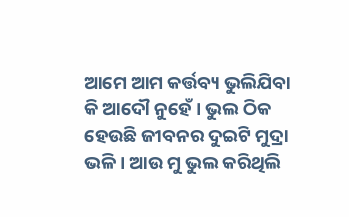ଆମେ ଆମ କର୍ତ୍ତବ୍ୟ ଭୁଲିଯିବା କି ଆଦୌ ନୁହେଁ । ଭୁଲ ଠିକ ହେଉଛି ଜୀବନର ଦୁଇଟି ମୁଦ୍ରା ଭଳି । ଆଉ ମୁ ଭୁଲ କରିଥିଲି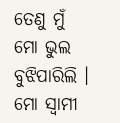ତେଣୁ ମୁଁ ମୋ ଭୁଲ ବୁଝିପାରିଲି । ମୋ ସ୍ୱାମୀ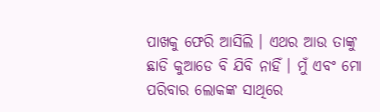ପାଖକୁ ଫେରି ଆସିଲି । ଏଥର ଆଉ ତାଙ୍କୁ ଛାଡି କୁଆଡେ ବି ଯିବି ନାହିଁ । ମୁଁ ଏବଂ ମୋ ପରିବାର ଲୋକଙ୍କ ସାଥିରେ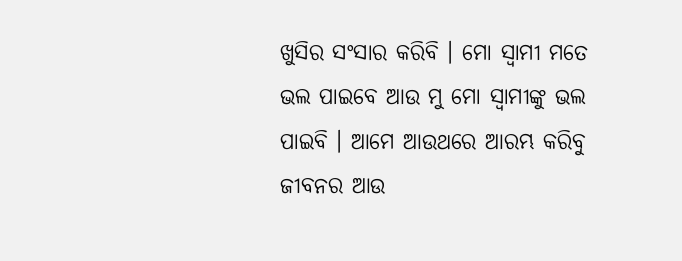ଖୁସିର ସଂସାର କରିବି । ମୋ ସ୍ୱାମୀ ମତେ ଭଲ ପାଇବେ ଆଉ ମୁ ମୋ ସ୍ୱାମୀଙ୍କୁ ଭଲ ପାଇବି । ଆମେ ଆଉଥରେ ଆରମ୍ଭ କରିବୁ ଜୀବନର ଆଉ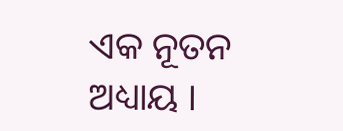ଏକ ନୂତନ ଅଧ୍ୟାୟ ।